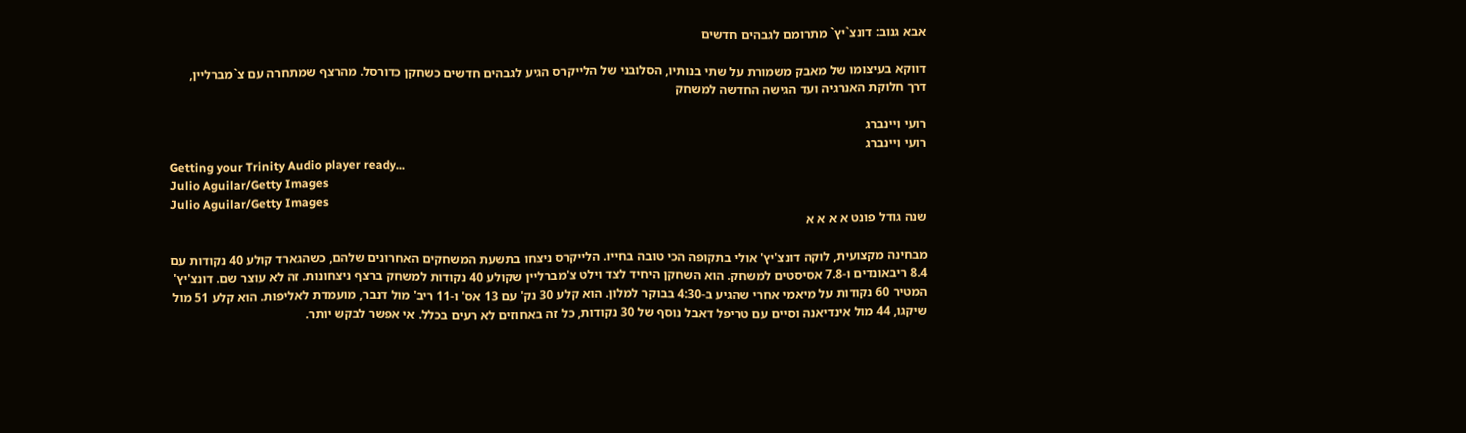אבא גנוב: דונצ`יץ` מתרומם לגבהים חדשים

דווקא בעיצומו של מאבק משמורת על שתי בנותיו, הסלובני של הלייקרס הגיע לגבהים חדשים כשחקן כדורסל. מהרצף שמתחרה עם צ`מברליין, דרך חלוקת האנרגיה ועד הגישה החדשה למשחק

רועי ויינברג
רועי ויינברג
Getting your Trinity Audio player ready...
Julio Aguilar/Getty Images
Julio Aguilar/Getty Images
שנה גודל פונט א א א א

מבחינה מקצועית, לוקה דונצ'יץ' אולי בתקופה הכי טובה בחייו. הלייקרס ניצחו בתשעת המשחקים האחרונים שלהם, כשהגארד קולע 40 נקודות עם 8.4 ריבאונדים ו-7.8 אסיסטים למשחק. הוא השחקן היחיד לצד וילט צ'מברליין שקולע 40 נקודות למשחק ברצף ניצחונות. זה לא עוצר שם. דונצ'יץ' המטיר 60 נקודות על מיאמי אחרי שהגיע ב-4:30 בבוקר למלון. הוא קלע 30 נק' עם 13 אס' ו-11 ריב' מול דנבר, מועמדת לאליפות. הוא קלע 51 מול שיקגו, 44 מול אינדיאנה וסיים עם טריפל דאבל נוסף של 30 נקודות, כל זה באחוזים לא רעים בכלל. אי אפשר לבקש יותר.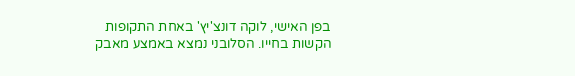בפן האישי, לוקה דונצ'יץ' באחת התקופות הקשות בחייו. הסלובני נמצא באמצע מאבק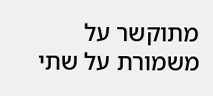מתוקשר על משמורת על שתי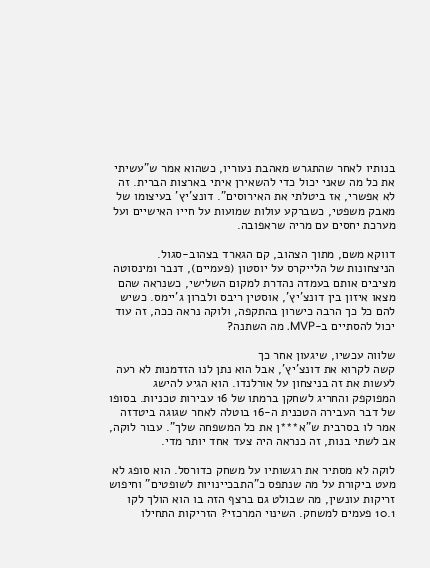בנותיו לאחר שהתגרש מאהבת נעוריו, כשהוא אמר ש"עשיתי את כל מה שאני יכול כדי להשאירן איתי בארצות הברית. זה לא אפשרי, אז ביטלתי את האירוסים". דונצ'יץ' בעיצומו של מאבק משפטי, כשברקע עולות שמועות על חייו האישיים ועל מערכת יחסים עם מריה שראפובה.

דווקא משם, מתוך הצהוב, קם הגארד בצהוב-סגול. הניצחונות של הלייקרס על יוסטון (פעמיים), דנבר ומינסוטה מציבים אותם בעמדה נהדרת למקום השלישי, כשנראה שהם מצאו איזון בין דונצ'יץ', אוסטין ריבס ולברון ג'יימס. כשיש להם כל כך הרבה כישרון בהתקפה, ולוקה נראה ככה, זה עוד יכול להסתיים ב-MVP. מה השתנה?

שלווה עכשיו, שיגעון אחר כך
קשה לקרוא את דונצ'יץ', אבל הוא נתן לנו הזדמנות לא רעה לעשות את זה בניצחון על אורלנדו. הוא הגיע להישג המפוקפק והחריג לשחקן ברמתו של 16 עבירות טכניות. בסופו של דבר העבירה הטכנית ה-16 בוטלה לאחר שגוגה ביטדזה אמר לו בסרבית ש"א***ן את כל המשפחה שלך". עבור לוקה, אב לשתי בנות, זה כנראה היה צעד אחד יותר מדי.

לוקה לא מסתיר את רגשותיו על משחק כדורסל. הוא סופג לא מעט ביקורת על מה שנתפס כ"התבכיינויות לשופטים" וחיפוש זריקות עונשין, מה שבולט גם ברצף הזה בו הוא הולך לקו 10.1 פעמים למשחק. השינוי המרכזי? הזריקות התחילו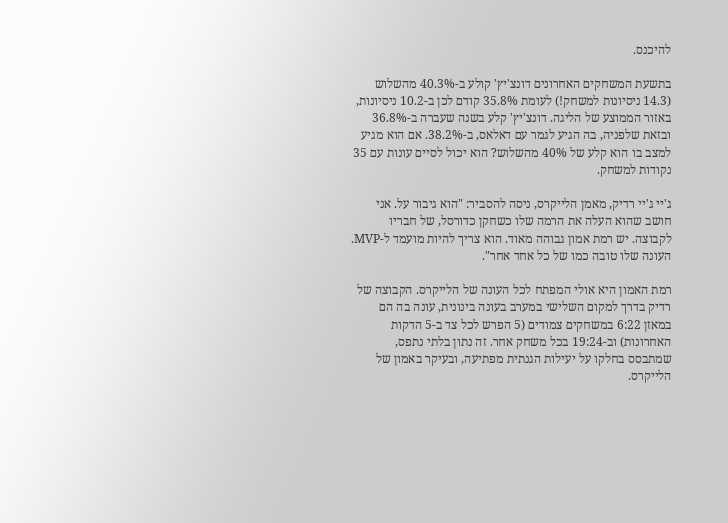להיכנס.

בתשעת המשחקים האחרונים דונצ'יץ' קולע ב-40.3% מהשלוש (14.3 ניסיונות למשחק!) לעומת 35.8% קודם לכן ב-10.2 ניסיונות, באזור הממוצע של הליגה. דונצ'יץ' קלע בשנה שעברה ב-36.8% ובזאת שלפניה, בה הגיע לגמר עם דאלאס, ב-38.2%. אם הוא מגיע למצב בו הוא קלע של 40% מהשלוש? הוא יכול לסיים עונות עם 35 נקודות למשחק.

ג'יי ג'יי רדיק, מאמן הלייקרס, ניסה להסביר: "הוא גיבור על. אני חושב שהוא העלה את הרמה שלו כשחקן כדורסל, של חבריו לקבוצה. יש רמת אמון גבוהה מאוד. הוא צריך להיות מועמד ל-MVP. העונה שלו טובה כמו של כל אחד אחר".

רמת האמון היא אולי המפתח לכל העונה של הלייקרס. הקבוצה של רדיק בדרך למקום השלישי במערב בעונה בינונית, עונה בה הם במאזן 6:22 במשחקים צמודים (5 הפרש לכל צד ב-5 הדקות האחרונות) וב-19:24 בכל משחק אחר. זה נתון בלתי נתפס, שמתבסס בחלקו על יעילות הגנתית מפתיעה, ובעיקר באמון של הלייקרס.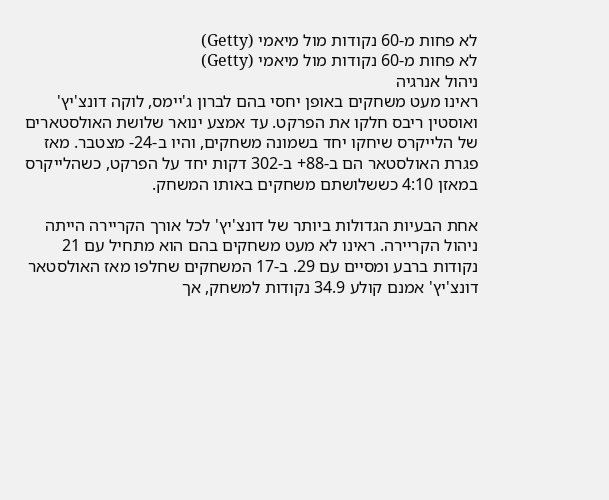לא פחות מ-60 נקודות מול מיאמי (Getty)
לא פחות מ-60 נקודות מול מיאמי (Getty)
ניהול אנרגיה
ראינו מעט משחקים באופן יחסי בהם לברון ג'יימס, לוקה דונצ'יץ' ואוסטין ריבס חלקו את הפרקט. עד אמצע ינואר שלושת האולסטארים של הלייקרס שיחקו יחד בשמונה משחקים, והיו ב-24- מצטבר. מאז פגרת האולסטאר הם ב-88+ ב-302 דקות יחד על הפרקט, כשהלייקרס במאזן 4:10 כששלושתם משחקים באותו המשחק.

אחת הבעיות הגדולות ביותר של דונצ'יץ' לכל אורך הקריירה הייתה ניהול הקריירה. ראינו לא מעט משחקים בהם הוא מתחיל עם 21 נקודות ברבע ומסיים עם 29. ב-17 המשחקים שחלפו מאז האולסטאר דונצ'יץ' אמנם קולע 34.9 נקודות למשחק, אך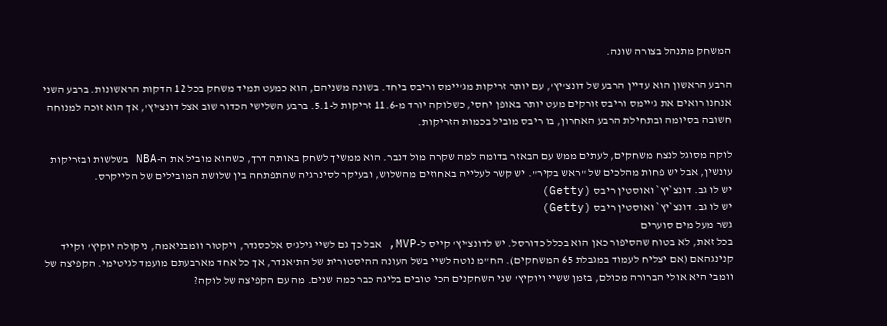המשחק מתנהל בצורה שונה.

הרבע הראשון הוא עדיין הרבע של דונצ'יץ', עם יותר זריקות מג'יימס וריבס ביחד. בשונה משניהם, הוא כמעט תמיד משחק בכל 12 הדקות הראשונות. ברבע השני אנחנו רואים את ג'יימס וריבס זורקים מעט יותר באופן יחסי, כשלוקה יורד מ-11.6 זריקות ל-5.1. ברבע השלישי הכדור שוב אצל דונצ'יץ', אך הוא זוכה למנוחה חשובה בסיומה ובתחילת הרבע האחרון, בו ריבס מוביל בכמות הזריקות.

לוקה מסוגל לנצח משחקים, לעתים ממש עם הבאזר בדומה למה שקרה מול דנבר. הוא ממשיך לשחק באותה דרך, כשהוא מוביל את ה-NBA בשלשות ובזריקות עונשין, אבל יש פחות מהלכים של "ראש בקיר". יש קשר לעלייה באחוזים מהשלוש, ובעיקר לסינרגיה שהתפתחה בין שלושת המובילים של הלייקרס.
יש לו גב. דונצ`יץ` ואוסטין ריבס (Getty)
יש לו גב. דונצ`יץ` ואוסטין ריבס (Getty)
גשר מעל מים סוערים
בכל זאת, לא בטוח שהסיפור כאן הוא בכלל כדורסל. יש לדונצ'יץ' קייס ל-MVP, אבל כך גם לשיי גילג'ס אלכסנדר, ויקטור וומבניאמה, ניקולה יוקיץ' וקייד קנינגהאם (אם יצליח לעמוד במגבלת 65 המשחקים). הח"מ נוטה לשיי בשל העונה ההיסטורית של הת'אנדר, אך כל אחד מארבעתם מועמד לגיטימי. הקפיצה של וומבי היא אולי הברורה מכולם, בזמן ששיי ויוקיץ' שני השחקנים הכי טובים בליגה כבר כמה שנים. מה עם הקפיצה של לוקה?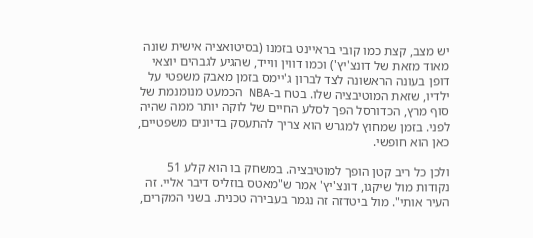יש מצב, קצת כמו קובי בראיינט בזמנו (בסיטואציה אישית שונה מאוד מזאת של דונצ'יץ') וכמו דווין ווייד, שהגיע לגבהים יוצאי דופן בעונה הראשונה לצד לברון ג'יימס בזמן מאבק משפטי על ילדיו, שזאת המוטיבציה שלו. בטח ב-NBA הכמעט מנומנמת של סוף מרץ, הכדורסל הפך לסלע החיים של לוקה יותר ממה שהיה לפני. בזמן שמחוץ למגרש הוא צריך להתעסק בדיונים משפטיים, כאן הוא חופשי.

ולכן כל ריב קטן הופך למוטיבציה. במשחק בו הוא קלע 51 נקודות מול שיקגו, דונצ'יץ' אמר ש"מאטס בוזליס דיבר אליי. זה העיר אותי". מול ביטדזה זה נגמר בעבירה טכנית. בשני המקרים,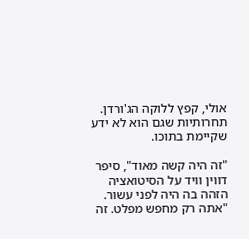אולי, קפץ ללוקה הג'ורדן. תחרותיות שגם הוא לא ידע שקיימת בתוכו.

"זה היה קשה מאוד", סיפר דווין וויד על הסיטואציה הזהה בה היה לפני עשור. "אתה רק מחפש מפלט. זה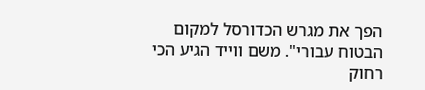הפך את מגרש הכדורסל למקום הבטוח עבורי". משם ווייד הגיע הכי רחוק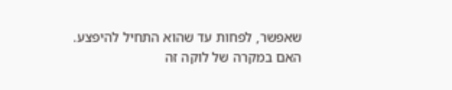שאפשר, לפחות עד שהוא התחיל להיפצע. האם במקרה של לוקה זה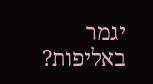יגמר באליפות?